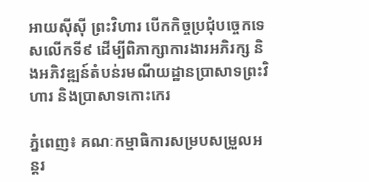អាយស៊ីស៊ី ព្រះវិហារ បើកកិច្ចប្រជុំបច្ចេកទេសលើកទី៩ ដើម្បីពិភាក្សាការងារអភិរក្ស និងអភិវឌ្ឍន៍តំបន់រមណីយដ្ឋានប្រាសាទព្រះវិហារ និងប្រាសាទកោះកេរ

ភ្នំពេញ៖ គណៈកម្មាធិការសម្របសម្រួលអន្តរ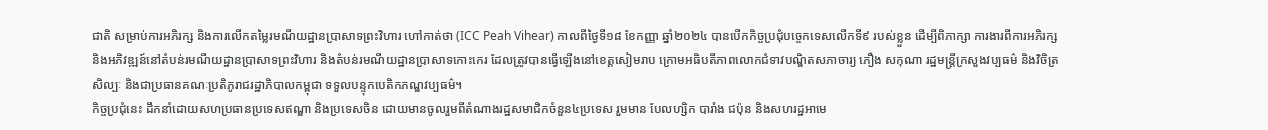ជាតិ សម្រាប់ការអភិរក្ស និងការលើកតម្លៃរមណីយដ្ឋានប្រាសាទព្រះវិហារ ហៅកាត់ថា (ICC Peah Vihear) កាលពីថ្ងៃទី១៨ ខែកញ្ញា ឆ្នាំ២០២៤ បានបើកកិច្ចប្រជុំបច្ចេកទេសលើកទី៩ របស់ខ្លួន ដើម្បីពិភាក្សា ការងារពីការអភិរក្ស និងអភិវឌ្ឍន៍នៅតំបន់រមណីយដ្ឋានប្រាសាទព្រះវិហារ និងតំបន់រមណីយដ្ឋានប្រាសាទកោះកេរ ដែលត្រូវបានធ្វើឡើងនៅខេត្តសៀមរាប ក្រោមអធិបតីភាពលោកជំទាវបណ្ឌិតសភាចារ្យ ភឿង សកុណា រដ្ឋមន្រ្តីក្រសួងវប្បធម៌ និងវិចិត្រសិល្បៈ និងជាប្រធានគណៈប្រតិភូរាជរដ្ឋាភិបាលកម្ពុជា ទទួលបន្ទុកបេតិកភណ្ឌវប្បធម៌។
កិច្ចប្រជុំនេះ ដឹកនាំដោយសហប្រធានប្រទេសឥណ្ឌា និងប្រទេសចិន ដោយមានចូលរួមពីតំណាងរដ្ឋសមាជិកចំនួន៤ប្រទេស រួមមាន បែលហ្សិក បារាំង ជប៉ុន និងសហរដ្ឋអាមេ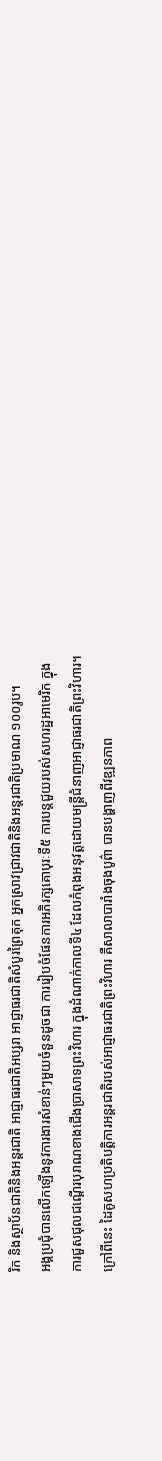រិក និងស្ថាប័នជាតិនិងអន្តរជាតិ អាជ្ញាធរជាតិអប្សរា អាជ្ញាធរជាតិសំបូរព្រៃគុក អ្នកស្រាវជ្រាវជាតិនិងអន្តរជាតិប្រមាណ ១០០រូប។
អង្គប្រជុំបានលើកឡើងនូវការងារសំខាន់ៗមួយចំនួនដូចជា ការរៀបចំផែនការអភិរក្សគោបុរៈទី៥ ការបន្តជួយរបស់សហរដ្ឋអាមេរិក ក្នុងការជួសជុលជណ្តើរបុរាណខាងជើងប្រាសាទព្រះវិហារ ក្នុងដំណាក់កាលទី៤ ដែលកំពុងអនុវត្តដោយមន្ត្រីជំនាញអាជ្ញាធរជាតិព្រះវិហារ។ ក្រៅពីនេះ ដៃគូសហប្រតិបត្តិការអន្តរជាតិរបស់អាជ្ញាធរជាតិព្រះវិហារ គឺសាលាបារាំងចុងបូព៌ា បានបង្ហាញពីវឌ្ឍនភាព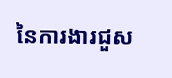នៃការងារជួស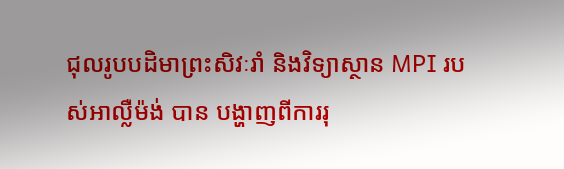ជុលរូបបដិមាព្រះសិវៈរាំ និងវិទ្យាស្ថាន MPI របស់អាល្លឺម៉ង់ បាន បង្ហាញពីការរុ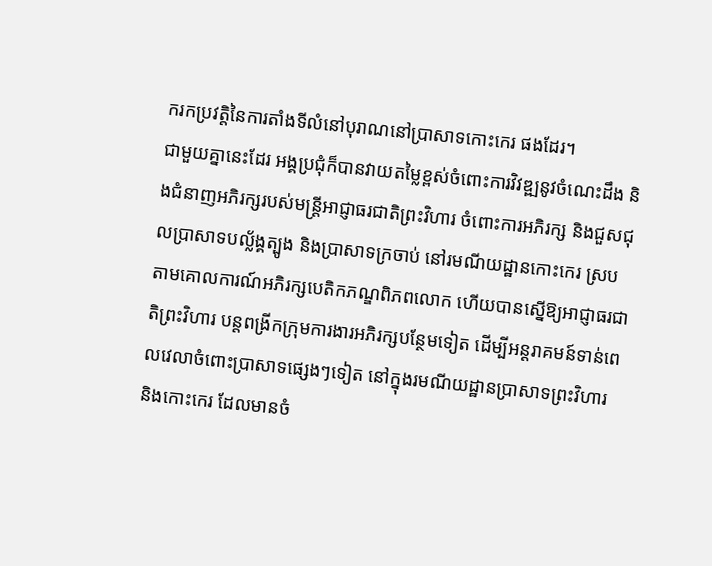ករកប្រវត្តិនៃការតាំងទីលំនៅបុរាណនៅប្រាសាទកោះកេរ ផងដែរ។
ជាមួយគ្នានេះដែរ អង្គប្រជុំក៏បានវាយតម្លៃខ្ពស់ចំពោះការវិវឌ្ឍនូវចំណេះដឹង និងជំនាញអភិរក្សរបស់មន្ត្រីអាជ្ញាធរជាតិព្រះវិហារ ចំពោះការអភិរក្ស និងជួសជុលប្រាសាទបល្ល័ង្គត្បូង និងប្រាសាទក្រចាប់ នៅរមណីយដ្ឋានកោះកេរ ស្របតាមគោលការណ៍អភិរក្សបេតិកភណ្ឌពិភពលោក ហើយបានស្នើឱ្យអាជ្ញាធរជាតិព្រះវិហារ បន្តពង្រីកក្រុមការងារអភិរក្សបន្ថែមទៀត ដើម្បីអន្តរាគមន៍ទាន់ពេលវេលាចំពោះប្រាសាទផ្សេងៗទៀត នៅក្នុងរមណីយដ្ឋានប្រាសាទព្រះវិហារ និងកោះកេរ ដែលមានចំ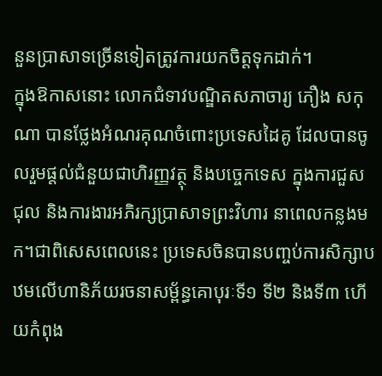នួនប្រាសាទច្រើនទៀតត្រូវការយកចិត្តទុកដាក់។
ក្នុងឱកាសនោះ លោកជំទាវបណ្ឌិតសភាចារ្យ ភឿង សកុណា បានថ្លែងអំណរគុណចំពោះប្រទេសដៃគូ ដែលបានចូលរួមផ្តល់ជំនួយជាហិរញ្ញវត្ថុ និងបច្ចេកទេស ក្នុងការជួសជុល និងការងារអភិរក្សប្រាសាទព្រះវិហារ នាពេលកន្លងមក។ជាពិសេសពេលនេះ ប្រទេសចិនបានបញ្ចប់ការសិក្សាបឋមលើហានិភ័យរចនាសម្ព័ន្ធគោបុរៈទី១ ទី២ និងទី៣ ហើយកំពុង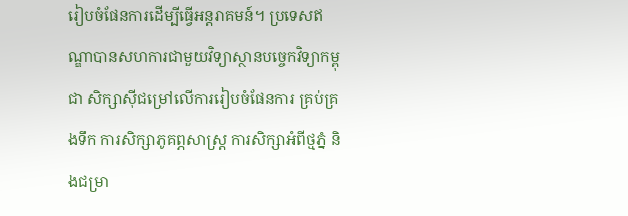រៀបចំផែនការដើម្បីធ្វើអន្តរាគមន៍។ ប្រទេសឥណ្ឌាបានសហការជាមួយវិទ្យាស្ថានបច្ចេកវិទ្យាកម្ពុជា សិក្សាស៊ីជម្រៅលើការរៀបចំផែនការ គ្រប់គ្រងទឹក ការសិក្សាភូគព្ភសាស្ត្រ ការសិក្សាអំពីថ្មភ្នំ និងជម្រា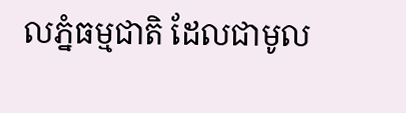លភ្នំធម្មជាតិ ដែលជាមូល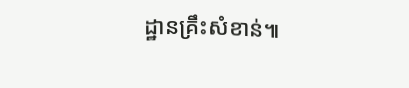ដ្ឋានគ្រឹះសំខាន់៕